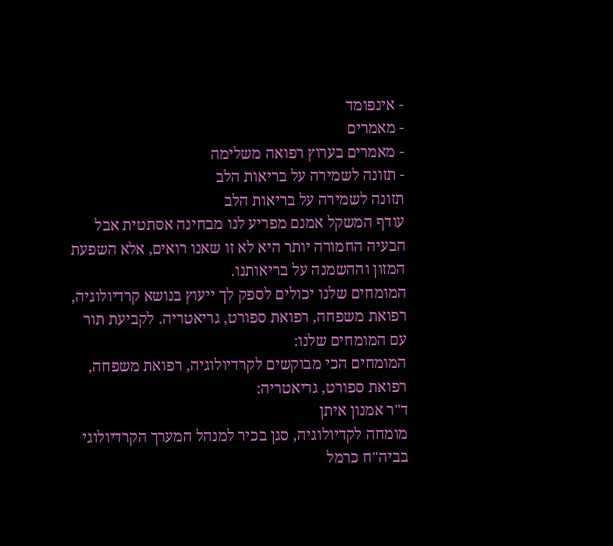- אינפומד
- מאמרים
- מאמרים בערוץ רפואה משלימה
- תזונה לשמירה על בריאות הלב
תזונה לשמירה על בריאות הלב
עודף המשקל אמנם מפריע לנו מבחינה אסתטית אבל הבעיה החמורה יותר היא לא זו שאנו רואים, אלא השפעת המזון וההשמנה על בריאותנו.
המומחים שלנו יכולים לספק לך ייעוץ בנושא קרדיולוגיה, רפואת משפחה, רפואת ספורט, גריאטריה. לקביעת תור עם המומחים שלנו:
המומחים הכי מבוקשים לקרדיולוגיה, רפואת משפחה, רפואת ספורט, גריאטריה:
ד"ר אמנון איתן
מומחה לקדיולוגיה, סגן בכיר למנהל המערך הקרדיולוגי בביה"ח כרמל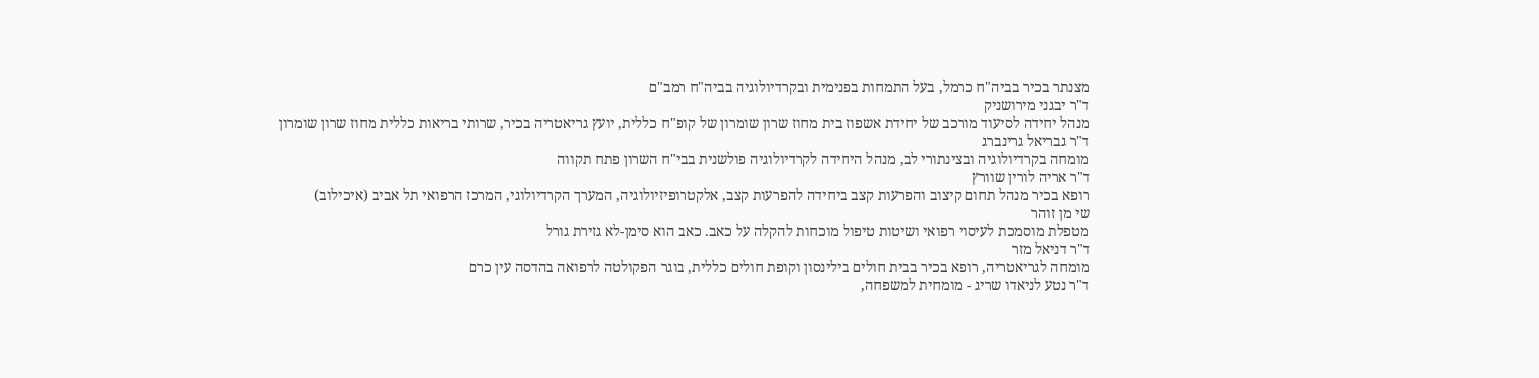מצנתר בכיר בביה"ח כרמל, בעל התמחות בפנימית ובקרדיולוגיה בביה"ח רמב"ם
ד"ר יבגני מירושניק
מנהל יחידה לסיעוד מורכב של יחידת אשפוז בית מחוז שרון שומרון של קופ"ח כללית, יועץ גריאטריה בכיר, שרותי בריאות כללית מחוז שרון שומרון
ד"ר גבריאל גרינברג
מומחה בקרדיולוגיה ובצינתורי לב, מנהל היחידה לקרדיולוגיה פולשנית בבי"ח השרון פתח תקווה
ד"ר אריה לורין שוורץ
רופא בכיר מנהל תחום קיצוב והפרעות קצב ביחידה להפרעות קצב, אלקטרופיזיולוגיה, המערך הקרדיולוגי, המרכז הרפואי תל אביב (איכילוב)
שי מן זוהר
מטפלת מוסמכת לעיסוי רפואי ושיטות טיפול מוכחות להקלה על כאב. כאב הוא סימן-לא גזירת גורל
ד"ר דניאל מזר
מומחה לגריאטריה, רופא בכיר בבית חולים בילינסון וקופת חולים כללית, בוגר הפקולטה לרפואה בהדסה עין כרם
ד"ר נטע לניאדו שריג - מומחית למשפחה,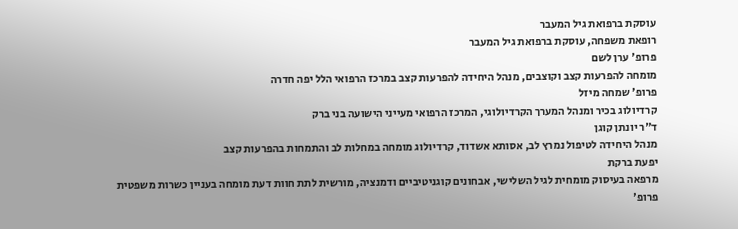עוסקת ברפואת גיל המעבר
רופאת משפחה, עוסקת ברפואת גיל המעבר
פרופ' ערן לשם
מומחה להפרעות קצב וקוצבים, מנהל היחידה להפרעות קצב במרכז הרפואי הלל יפה חדרה
פרופ' שמחה מיזל
קרדיולוג בכיר ומנהל המערך הקרדיולוגי, המרכז הרפואי מעייני הישועה בני ברק
ד"ר יונתן קוגן
מנהל היחידה לטיפול נמרץ לב, אסותא אשדוד, קרדיולוג מומחה במחלות לב והתמחות בהפרעות קצב
יפעת ברקת
מרפאה בעיסוק מומחית לגיל השלישי, אבחונים קוגניטיביים ודמנציה, מורשית לתת חוות דעת מומחה בעניין כשרות משפטית
פרופ'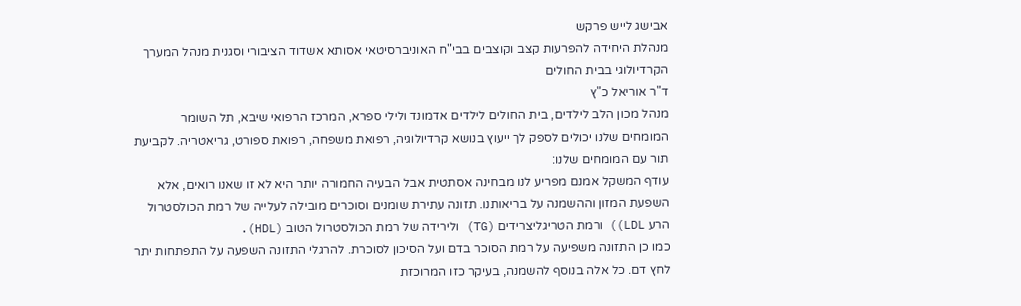אבישג לייש פרקש
מנהלת היחידה להפרעות קצב וקוצבים בבי"ח האוניברסיטאי אסותא אשדוד הציבורי וסגנית מנהל המערך הקרדיולוגי בבית החולים
ד"ר אוריאל כ"ץ
מנהל מכון הלב לילדים, בית החולים לילדים אדמונד ולילי ספרא, המרכז הרפואי שיבא, תל השומר
המומחים שלנו יכולים לספק לך ייעוץ בנושא קרדיולוגיה, רפואת משפחה, רפואת ספורט, גריאטריה. לקביעת תור עם המומחים שלנו:
עודף המשקל אמנם מפריע לנו מבחינה אסתטית אבל הבעיה החמורה יותר היא לא זו שאנו רואים, אלא השפעת המזון וההשמנה על בריאותנו. תזונה עתירת שומנים וסוכרים מובילה לעלייה של רמת הכולסטרול הרע LDL)) ורמת הטריגליצרידים (TG) ולירידה של רמת הכולסטרול הטוב (HDL).
כמו כן התזונה משפיעה על רמת הסוכר בדם ועל הסיכון לסוכרת. להרגלי התזונה השפעה על התפתחות יתר לחץ דם. כל אלה בנוסף להשמנה, בעיקר כזו המרוכזת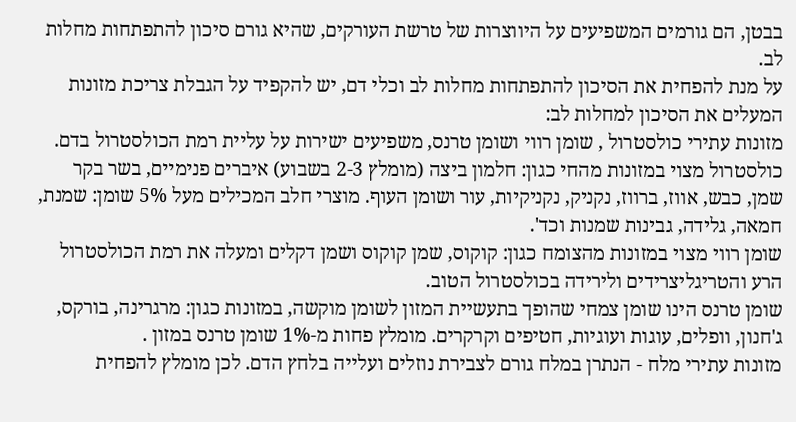בבטן, הם גורמים המשפיעים על היווצרות של טרשת העורקים, שהיא גורם סיכון להתפתחות מחלות לב.
על מנת להפחית את הסיכון להתפתחות מחלות לב וכלי דם, יש להקפיד על הגבלת צריכת מזונות המעלים את הסיכון למחלות לב:
מזונות עתירי כולסטרול , שומן רווי ושומן טרנס, משפיעים ישירות על עליית רמת הכולסטרול בדם.
כולסטרול מצוי במזונות מהחי כגון: חלמון ביצה (מומלץ 2-3 בשבוע) איברים פנימיים, בשר בקר שמן, כבש, אווז, ברווז, נקניק, נקניקיות, עור ושומן העוף. מוצרי חלב המכילים מעל 5% שומן: שמנת, חמאה, גלידה, גבינות שמנות וכד'.
שומן רווי מצוי במזונות מהצומח כגון: קוקוס, שמן קוקוס ושמן דקלים ומעלה את רמת הכולסטרול הרע והטריגליצרידים ולירידה בכולסטרול הטוב.
שומן טרנס הינו שומן צמחי שהופך בתעשיית המזון לשומן מוקשה, במזונות כגון: מרגרינה, בורקס, ג'חנון, וופלים, עוגות ועוגיות, חטיפים וקרקרים. מומלץ פחות מ-1% שומן טרנס במזון .
מזונות עתירי מלח - הנתרן במלח גורם לצבירת נוזלים ועלייה בלחץ הדם. לכן מומלץ להפחית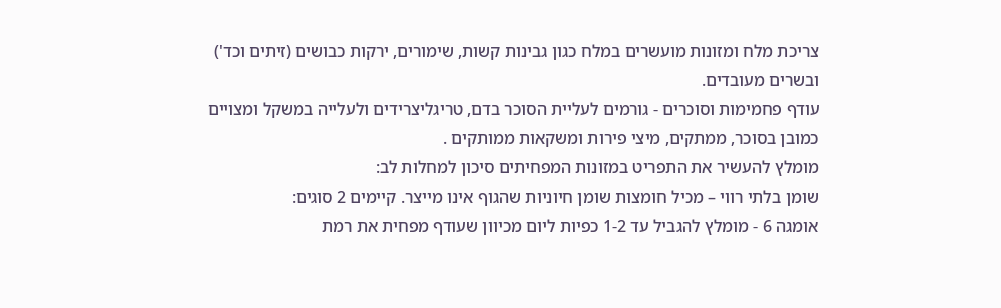צריכת מלח ומזונות מועשרים במלח כגון גבינות קשות, שימורים, ירקות כבושים (זיתים וכד') ובשרים מעובדים.
עודף פחמימות וסוכרים - גורמים לעליית הסוכר בדם, טריגליצרידים ולעלייה במשקל ומצויים כמובן בסוכר, ממתקים, מיצי פירות ומשקאות ממותקים .
מומלץ להעשיר את התפריט במזונות המפחיתים סיכון למחלות לב:
שומן בלתי רווי – מכיל חומצות שומן חיוניות שהגוף אינו מייצר. קיימים 2 סוגים:
אומגה 6 - מומלץ להגביל עד 1-2 כפיות ליום מכיוון שעודף מפחית את רמת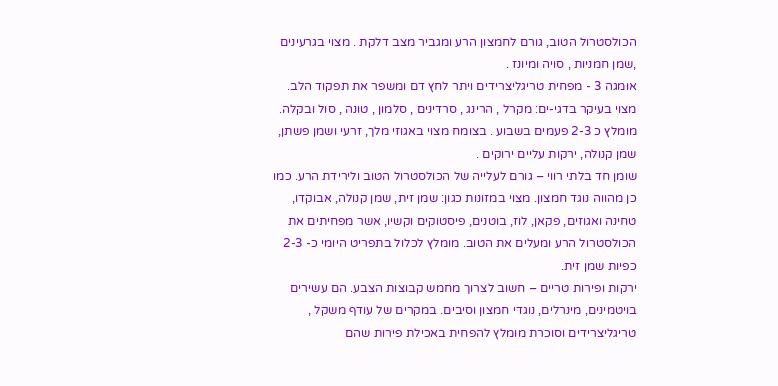הכולסטרול הטוב, גורם לחמצון הרע ומגביר מצב דלקת . מצוי בגרעינים ,שמן חמניות , סויה ומיונז .
אומגה 3 - מפחית טריגליצרידים ויתר לחץ דם ומשפר את תפקוד הלב. מצוי בעיקר בדגי-ים: מקרל , הרינג , סרדינים , סלמון , טונה , סול ובקלה. מומלץ כ 2-3 פעמים בשבוע . בצומח מצוי באגוזי מלך, זרעי ושמן פשתן, שמן קנולה, ירקות עליים ירוקים .
שומן חד בלתי רווי – גורם לעלייה של הכולסטרול הטוב ולירידת הרע. כמו כן מהווה נוגד חמצון. מצוי במזונות כגון: שמן זית, שמן קנולה, אבוקדו, טחינה ואגוזים, פקאן, לוז, בוטנים, פיסטוקים וקשיו, אשר מפחיתים את הכולסטרול הרע ומעלים את הטוב. מומלץ לכלול בתפריט היומי כ- 2-3 כפיות שמן זית.
ירקות ופירות טריים – חשוב לצרוך מחמש קבוצות הצבע. הם עשירים בויטמינים, מינרלים, נוגדי חמצון וסיבים. במקרים של עודף משקל , טריגליצרידים וסוכרת מומלץ להפחית באכילת פירות שהם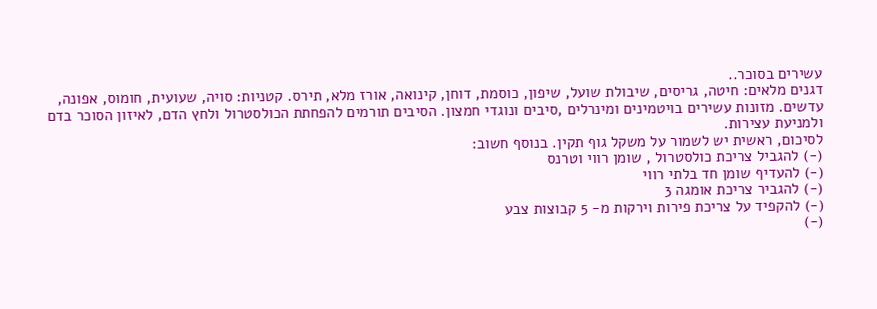עשירים בסוכר..
דגנים מלאים: חיטה, גריסים, שיבולת שועל, שיפון, כוסמת, דוחן, קינואה, אורז מלא, תירס. קטניות: סויה, שעועית, חומוס, אפונה, עדשים. מזונות עשירים בויטמינים ומינרלים ,סיבים ונוגדי חמצון. הסיבים תורמים להפחתת הכולסטרול ולחץ הדם, לאיזון הסוכר בדם ולמניעת עצירות.
לסיכום, ראשית יש לשמור על משקל גוף תקין. בנוסף חשוב:
(-) להגביל צריכת כולסטרול , שומן רווי וטרנס
(-) להעדיף שומן חד בלתי רווי
(-) להגביר צריכת אומגה 3
(-) להקפיד על צריכת פירות וירקות מ- 5 קבוצות צבע
(-)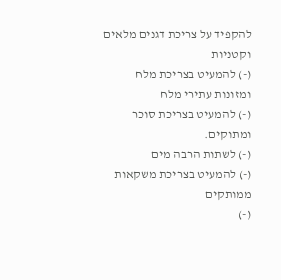להקפיד על צריכת דגנים מלאים וקטניות
(-) להמעיט בצריכת מלח ומזונות עתירי מלח
(-) להמעיט בצריכת סוכר ומתוקים.
(-) לשתות הרבה מים
(-) להמעיט בצריכת משקאות ממותקים
(-)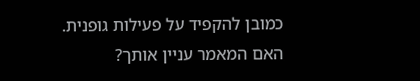כמובן להקפיד על פעילות גופנית.
האם המאמר עניין אותך?